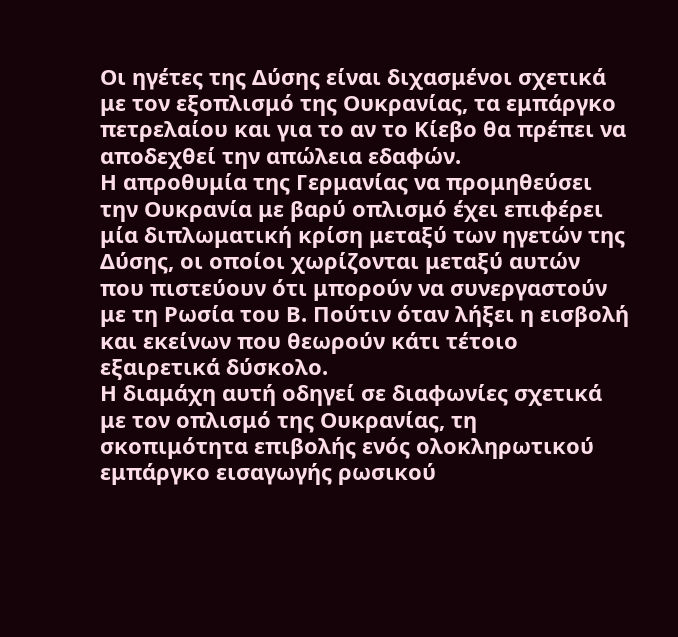Οι ηγέτες της Δύσης είναι διχασμένοι σχετικά με τον εξοπλισμό της Ουκρανίας, τα εμπάργκο πετρελαίου και για το αν το Κίεβο θα πρέπει να αποδεχθεί την απώλεια εδαφών.
Η απροθυμία της Γερμανίας να προμηθεύσει την Ουκρανία με βαρύ οπλισμό έχει επιφέρει μία διπλωματική κρίση μεταξύ των ηγετών της Δύσης, οι οποίοι χωρίζονται μεταξύ αυτών που πιστεύουν ότι μπορούν να συνεργαστούν με τη Ρωσία του Β. Πούτιν όταν λήξει η εισβολή και εκείνων που θεωρούν κάτι τέτοιο εξαιρετικά δύσκολο.
Η διαμάχη αυτή οδηγεί σε διαφωνίες σχετικά με τον οπλισμό της Ουκρανίας, τη σκοπιμότητα επιβολής ενός ολοκληρωτικού εμπάργκο εισαγωγής ρωσικού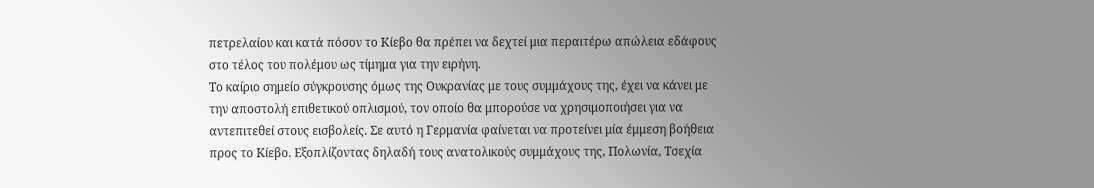πετρελαίου και κατά πόσον το Κίεβο θα πρέπει να δεχτεί μια περαιτέρω απώλεια εδάφους στο τέλος του πολέμου ως τίμημα για την ειρήνη.
Το καίριο σημείο σύγκρουσης όμως της Ουκρανίας με τους συμμάχους της, έχει να κάνει με την αποστολή επιθετικού οπλισμού, τον οποίο θα μπορούσε να χρησιμοποιήσει για να αντεπιτεθεί στους εισβολείς. Σε αυτό η Γερμανία φαίνεται να προτείνει μία έμμεση βοήθεια προς το Κίεβο. Εξοπλίζοντας δηλαδή τους ανατολικούς συμμάχους της, Πολωνία, Τσεχία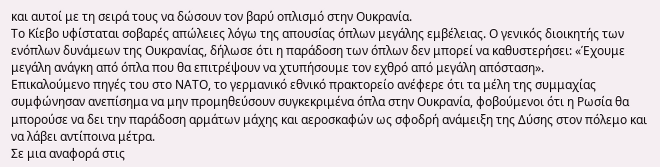και αυτοί με τη σειρά τους να δώσουν τον βαρύ οπλισμό στην Ουκρανία.
Το Κίεβο υφίσταται σοβαρές απώλειες λόγω της απουσίας όπλων μεγάλης εμβέλειας. Ο γενικός διοικητής των ενόπλων δυνάμεων της Ουκρανίας, δήλωσε ότι η παράδοση των όπλων δεν μπορεί να καθυστερήσει: «Έχουμε μεγάλη ανάγκη από όπλα που θα επιτρέψουν να χτυπήσουμε τον εχθρό από μεγάλη απόσταση».
Επικαλούμενο πηγές του στο ΝΑΤΟ, το γερμανικό εθνικό πρακτορείο ανέφερε ότι τα μέλη της συμμαχίας συμφώνησαν ανεπίσημα να μην προμηθεύσουν συγκεκριμένα όπλα στην Ουκρανία, φοβούμενοι ότι η Ρωσία θα μπορούσε να δει την παράδοση αρμάτων μάχης και αεροσκαφών ως σφοδρή ανάμειξη της Δύσης στον πόλεμο και να λάβει αντίποινα μέτρα.
Σε μια αναφορά στις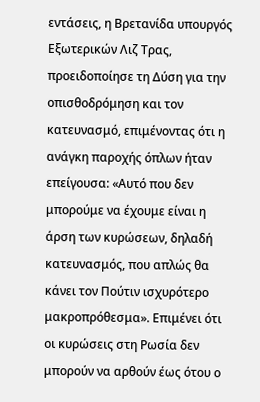εντάσεις, η Βρετανίδα υπουργός Εξωτερικών Λιζ Τρας, προειδοποίησε τη Δύση για την οπισθοδρόμηση και τον κατευνασμό, επιμένοντας ότι η ανάγκη παροχής όπλων ήταν επείγουσα: «Αυτό που δεν μπορούμε να έχουμε είναι η άρση των κυρώσεων, δηλαδή κατευνασμός, που απλώς θα κάνει τον Πούτιν ισχυρότερο μακροπρόθεσμα». Επιμένει ότι οι κυρώσεις στη Ρωσία δεν μπορούν να αρθούν έως ότου ο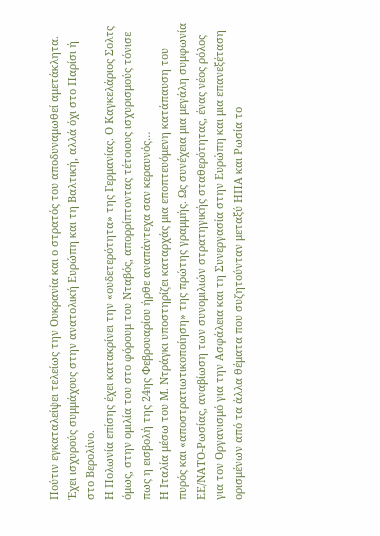Πούτιν εγκαταλείψει τελείως την Ουκρανία και ο στρατός του αποδυναμωθεί αμετάκλητα. Έχει ισχυρούς συμμάχους στην ανατολική Ευρώπη και τη Βαλτική, αλλά όχι στο Παρίσι ή στο Βερολίνο.
Η Πολωνία επίσης έχει κατακρίνει την «ουδετερότητα» της Γερμανίας. Ο Καγκελάριος Σολτς όμως, στην ομιλία του στο φόρουμ του Νταβός, απορρίπτοντας τέτοιους ισχυρισμούς τόνισε πως η εισβολή της 24ης Φεβρουαρίου ήρθε αναπάντεχα σαν κεραυνός…
Η Ιταλία μέσω του Μ. Ντράγκι υποστηρίζει καταρχάς μια εποπτευόμενη κατάπαυση του πυρός και «αποστρατιωτικοποίηση» της πρώτης γραμμής. Ως συνέχεια μια μεγάλη συμφωνία ΕΕ/ΝΑΤΟ-Ρωσίας, αναβίωση των συνομιλιών στρατηγικής σταθερότητας, ένας νέος ρόλος για τον Οργανισμό για την Ασφάλεια και τη Συνεργασία στην Ευρώπη και μια επανεξέταση ορισμένων από τα άλλα θέματα που συζητούνταν μεταξύ ΗΠΑ και Ρωσία το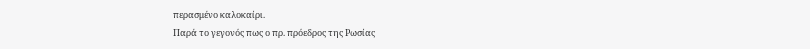περασμένο καλοκαίρι.
Παρά το γεγονός πως ο πρ. πρόεδρος της Ρωσίας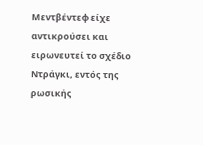Μεντβέντεφ είχε αντικρούσει και ειρωνευτεί το σχέδιο Ντράγκι, εντός της ρωσικής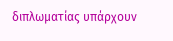διπλωματίας υπάρχουν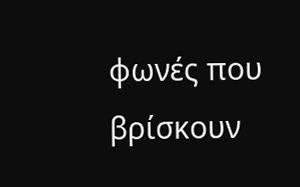φωνές που βρίσκουν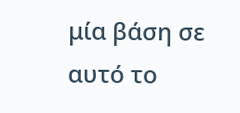μία βάση σε αυτό το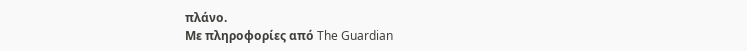πλάνο.
Με πληροφορίες από The Guardian